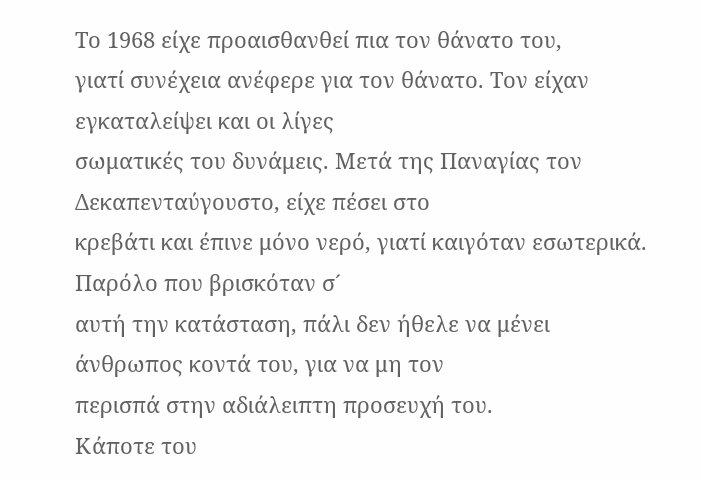Το 1968 είχε προαισθανθεί πια τον θάνατο του,
γιατί συνέχεια ανέφερε για τον θάνατο. Τον είχαν εγκαταλείψει και οι λίγες
σωματικές του δυνάμεις. Μετά της Παναγίας τον Δεκαπενταύγουστο, είχε πέσει στο
κρεβάτι και έπινε μόνο νερό, γιατί καιγόταν εσωτερικά. Παρόλο που βρισκόταν σ´
αυτή την κατάσταση, πάλι δεν ήθελε να μένει άνθρωπος κοντά του, για να μη τον
περισπά στην αδιάλειπτη προσευχή του.
Κάποτε του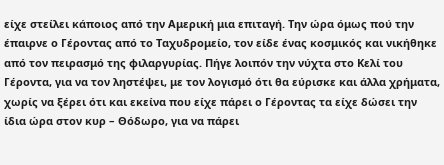είχε στείλει κάποιος από την Αμερική μια επιταγή. Την ώρα όμως πού την έπαιρνε ο Γέροντας από το Ταχυδρομείο, τον είδε ένας κοσμικός και νικήθηκε από τον πειρασμό της φιλαργυρίας. Πήγε λοιπόν την νύχτα στο Κελί του Γέροντα, για να τον ληστέψει, με τον λογισμό ότι θα εύρισκε και άλλα χρήματα, χωρίς να ξέρει ότι και εκείνα που είχε πάρει ο Γέροντας τα είχε δώσει την ίδια ώρα στον κυρ – Θόδωρο, για να πάρει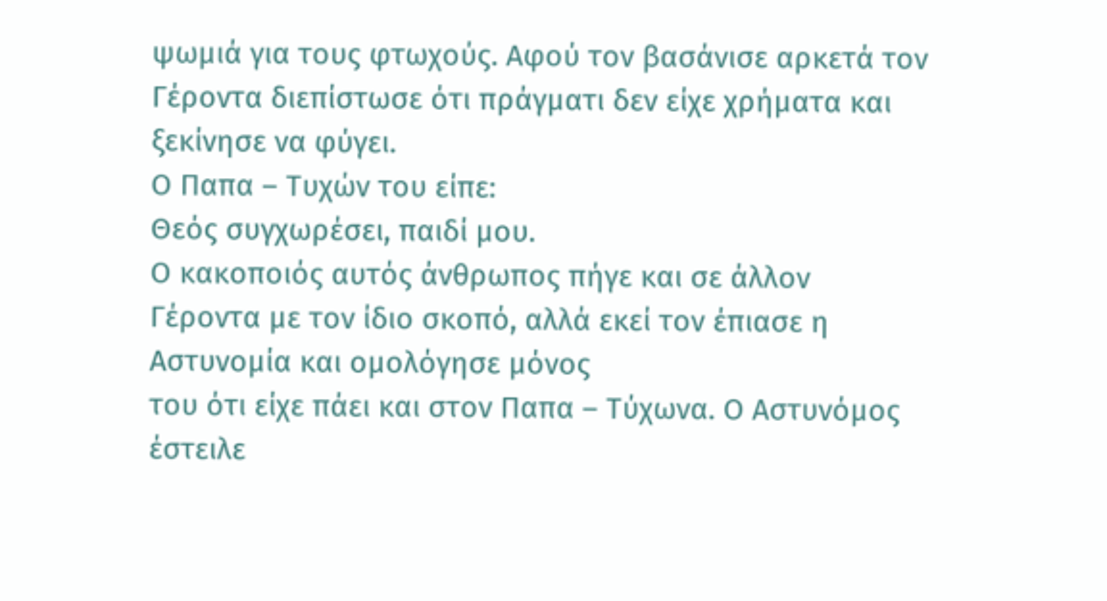ψωμιά για τους φτωχούς. Αφού τον βασάνισε αρκετά τον Γέροντα διεπίστωσε ότι πράγματι δεν είχε χρήματα και ξεκίνησε να φύγει.
Ο Παπα – Τυχών του είπε:
Θεός συγχωρέσει, παιδί μου.
Ο κακοποιός αυτός άνθρωπος πήγε και σε άλλον
Γέροντα με τον ίδιο σκοπό, αλλά εκεί τον έπιασε η Αστυνομία και ομολόγησε μόνος
του ότι είχε πάει και στον Παπα – Τύχωνα. Ο Αστυνόμος έστειλε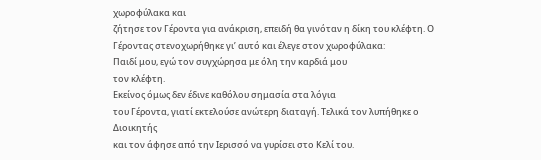χωροφύλακα και
ζήτησε τον Γέροντα για ανάκριση, επειδή θα γινόταν η δίκη του κλέφτη. Ο
Γέροντας στενοχωρήθηκε γι’ αυτό και έλεγε στον χωροφύλακα:
Παιδί μου, εγώ τον συγχώρησα με όλη την καρδιά μου
τον κλέφτη.
Εκείνος όμως δεν έδινε καθόλου σημασία στα λόγια
του Γέροντα, γιατί εκτελούσε ανώτερη διαταγή. Τελικά τον λυπήθηκε ο Διοικητής
και τον άφησε από την Ιερισσό να γυρίσει στο Κελί του.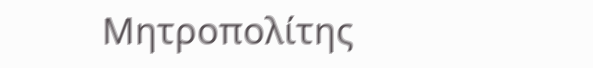Μητροπολίτης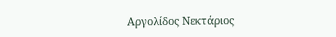Αργολίδος Νεκτάριος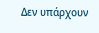Δεν υπάρχουν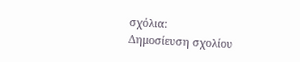σχόλια:
Δημοσίευση σχολίου